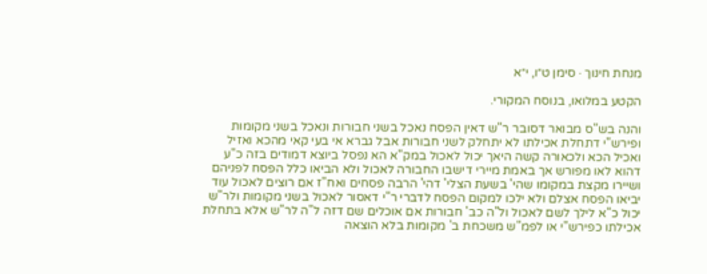מנחת חינוך · סימן ט״ו, י״א

הקטע במלואו, בנוסח המקורי.

והנה בש"ס מבואר דסובר ר"ש דאין הפסח נאכל בשני חבורות ונאכל בשני מקומות ופירש"י דתחלת אכילתו לא יתחלק לשני חבורות אבל גברא אי בעי קאי מהכא ואזיל ואכיל הכא ולכאורה קשה היאך יכול לאכול במק"א הא נפסל ביוצא דמודים בזה כ"ע דהוא לאו מפורש אך באמת מיירי דישבו החבורה לאכול ולא הביאו כלל הפסח לפניהם ושיירו מקצת במקומו שהי' בשעת הצלי' דהי' הרבה פסחים ואח"ז אם רוצים לאכול עוד יביאו הפסח אצלם ולא ילכו למקום הפסח לדברי ר"י דאסור לאכול בשני מקומות ולר"ש יכול כ"א לילך לשם לאכול ול"ה כב' חבורות אם אוכלים שם דזה ל"ה לר"ש אלא בתחלת אכילתו כפירש"י או לפמ"ש משכחת ב' מקומות בלא הוצאה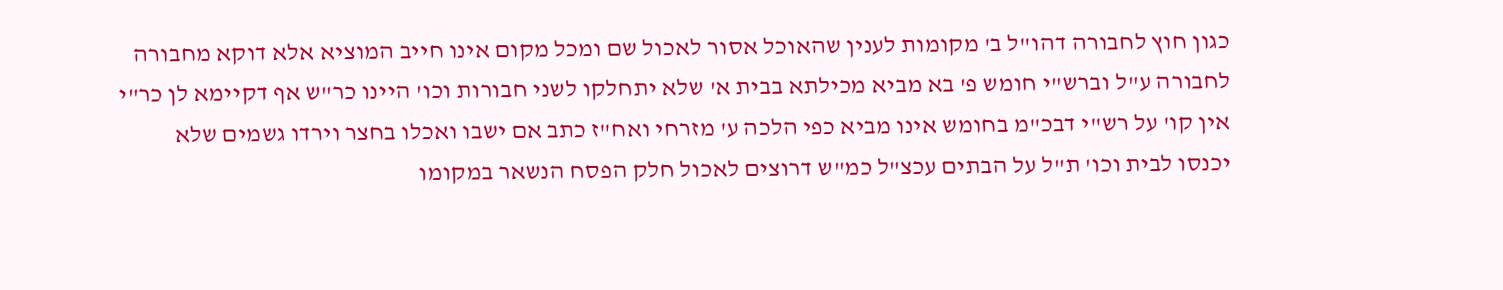כגון חוץ לחבורה דהו"ל ב' מקומות לענין שהאוכל אסור לאכול שם ומכל מקום אינו חייב המוציא אלא דוקא מחבורה לחבורה ע"ל וברש"י חומש פ' בא מביא מכילתא בבית א' שלא יתחלקו לשני חבורות וכו' היינו כר"ש אף דקיימא לן כר"י אין קו' על רש"י דבכ"מ בחומש אינו מביא כפי הלכה ע' מזרחי ואח"ז כתב אם ישבו ואכלו בחצר וירדו גשמים שלא יכנסו לבית וכו' ת"ל על הבתים עכצ"ל כמ"ש דרוצים לאכול חלק הפסח הנשאר במקומו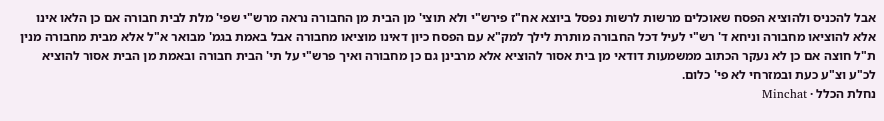אבל להכניס ולהוציא הפסח שאוכלים מרשות לרשות נפסל ביוצא אח"ז פירש"י ולא תוצי' מן הבית מן החבורה נראה מרש"י שפי' מלת לבית חבורה אם כן הלאו אינו אלא להוציאו מחבורה וניחא ד' רש"י לעיל דכל החבורה מותרת לילך למק"א עם הפסח כיון דאינו מוציאו מחבורה אבל באמת בגמ' מבואר א"ל אלא מבית מחבורה מנין ת"ל חוצה אם כן לא נעקר הכתוב ממשמעות דודאי מן בית אסור להוציא אלא מרבינן גם כן מחבורה ואיך פרש"י על תי' הבית חבורה ובאמת מן הבית אסור להוציא לכ"ע וצ"ע כעת ובמזרחי לא פי' כלום.
נחלת הכלל · Minchat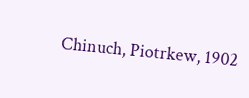Chinuch, Piotrkew, 1902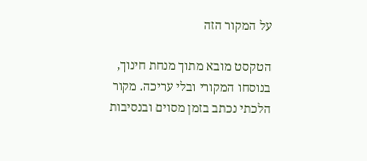על המקור הזה

הטקסט מובא מתוך מנחת חינוך, בנוסחו המקורי ובלי עריכה. מקור הלכתי נכתב בזמן מסוים ובנסיבות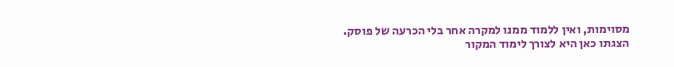מסוימות, ואין ללמוד ממנו למקרה אחר בלי הכרעה של פוסק. הצגתו כאן היא לצורך לימוד המקור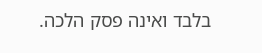בלבד ואינה פסק הלכה.